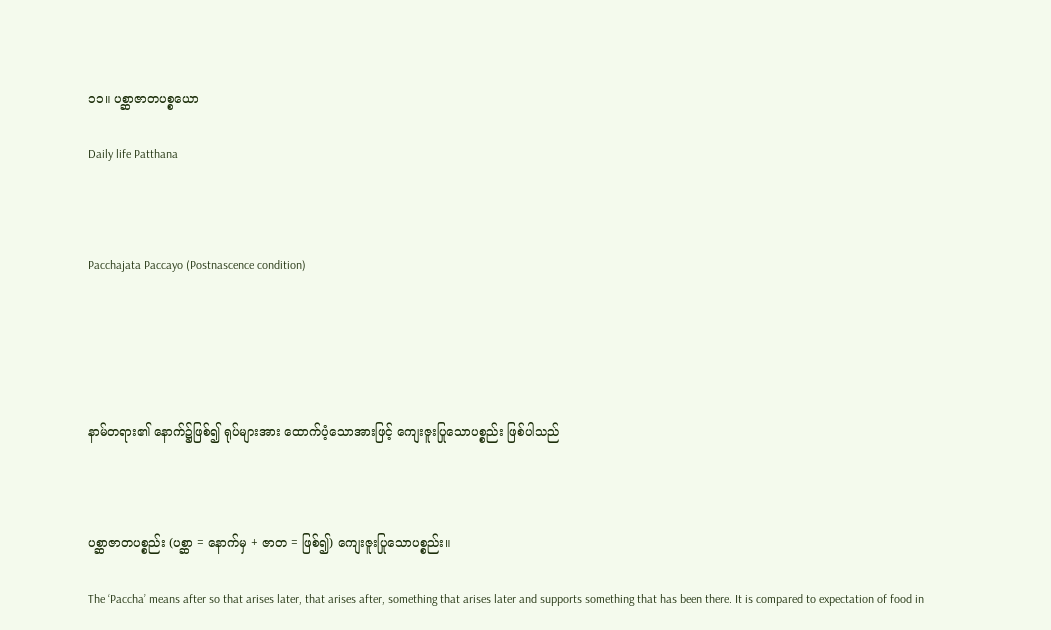၁၁။ ပစ္ဆာဇာတပစ္စယော

Daily life Patthana



Pacchajata Paccayo (Postnascence condition)





နာမ်တရား၏ နောက်၌ဖြစ်၍ ရုပ်များအား ထောက်ပံ့သောအားဖြင့် ကျေးဇူးပြုသောပစ္စည်း ဖြစ်ပါသည်



ပစ္ဆာဇာတပစ္စည်း (ပစ္ဆာ = နောက်မှ + ဇာတ = ဖြစ်၍) ကျေးဇူးပြုသောပစ္စည်း။

The ‘Paccha’ means after so that arises later, that arises after, something that arises later and supports something that has been there. It is compared to expectation of food in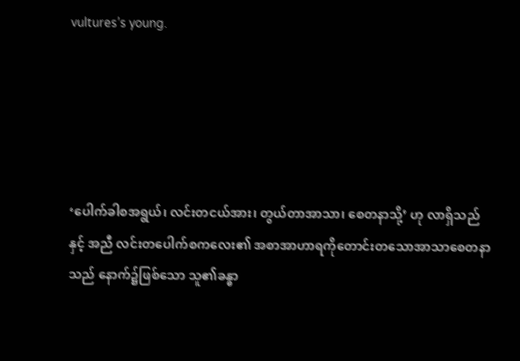vultures’s young.





‘ပေါက်ခါစအရွယ်၊ လင်းတငယ်အား၊ တွယ်တာအာသာ၊ စေတနာသို့’ ဟု လာရှိသည် နှင့် အညီ လင်းတပေါက်စကလေး၏ အစာအာဟာရကိုတောင်းတသောအာသာစေတနာ သည် နောက်၌ဖြစ်သော သူ၏ခန္ဓာ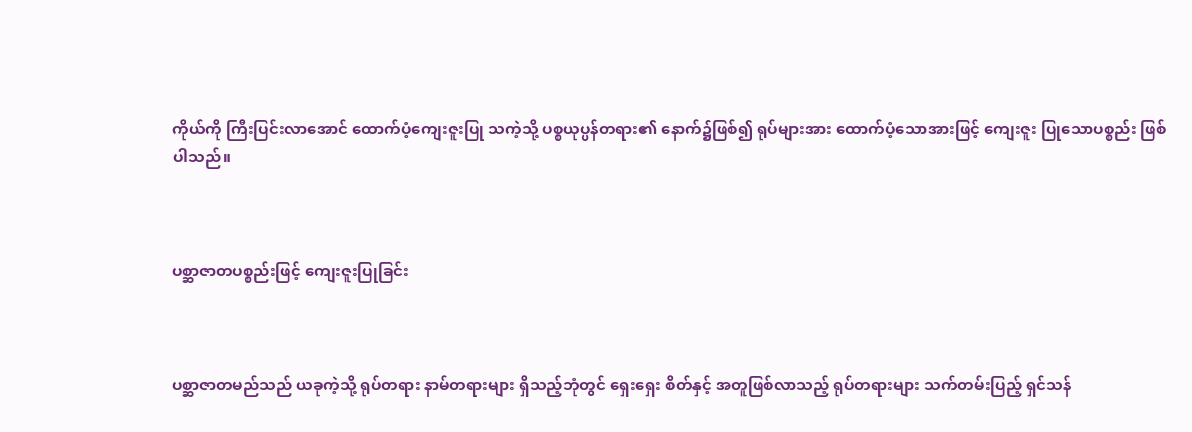ကိုယ်ကို ကြီးပြင်းလာအောင် ထောက်ပံ့ကျေးဇူးပြု သကဲ့သို့ ပစ္စယုပ္ပန်တရား၏ နောက်၌ဖြစ်၍ ရုပ်များအား ထောက်ပံ့သောအားဖြင့် ကျေးဇူး ပြုသောပစ္စည်း ဖြစ်ပါသည်။



ပစ္ဆာဇာတပစ္စည်းဖြင့် ကျေးဇူးပြုခြင်း



ပစ္ဆာဇာတမည်သည် ယခုကဲ့သို့ ရုပ်တရား နာမ်တရားများ ရှိသည့်ဘုံတွင် ရှေးရှေး စိတ်နှင့် အတူဖြစ်လာသည့် ရုပ်တရားများ သက်တမ်းပြည့် ရှင်သန်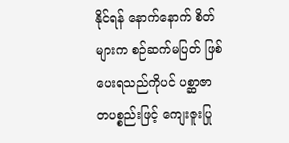နိုင်ရန် နောက်နောက် စိတ်များက စဉ်ဆက်မပြတ် ဖြစ်ပေးရသည်ကိုပင် ပစ္ဆာဇာတပစ္စည်းဖြင့် ကျေးဇူးပြု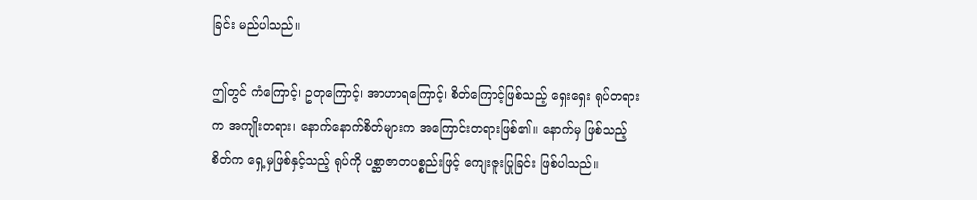ခြင်း မည်ပါသည်။

ဤတွင် ကံကြောင့်၊ ဥတုကြောင့်၊ အာဟာရကြောင့်၊ စိတ်ကြောင့်ဖြစ်သည့် ရှေးရှေး ရုပ်တရားက အကျိုးတရား၊ နောက်နောက်စိတ်များက အကြောင်းတရားဖြစ်၏။ နောက်မှ ဖြစ်သည့်စိတ်က ရှေ့မှဖြစ်နှင့်သည့် ရုပ်ကို ပစ္ဆာဇာတပစ္စည်းဖြင့် ကျေးဇူးပြုခြင်း ဖြစ်ပါသည်။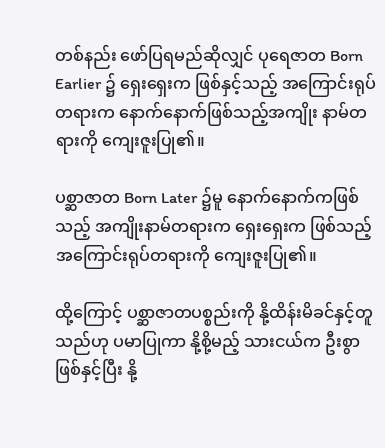တစ်နည်း ဖော်ပြရမည်ဆိုလျှင် ပုရေဇာတ Born Earlier ၌ ရှေးရှေးက ဖြစ်နှင့်သည့် အကြောင်းရုပ်တရားက နောက်နောက်ဖြစ်သည့်အကျိုး နာမ်တရားကို ကျေးဇူးပြု၏။

ပစ္ဆာဇာတ Born Later ၌မူ နောက်နောက်ကဖြစ်သည့် အကျိုးနာမ်တရားက ရှေးရှေးက ဖြစ်သည့် အကြောင်းရုပ်တရားကို ကျေးဇူးပြု၏။

ထို့ကြောင့် ပစ္ဆာဇာတပစ္စည်းကို နို့ထိန်းမိခင်နှင့်တူသည်ဟု ပမာပြုကာ နို့စို့မည့် သားငယ်က ဦးစွာဖြစ်နှင့်ပြီး နို့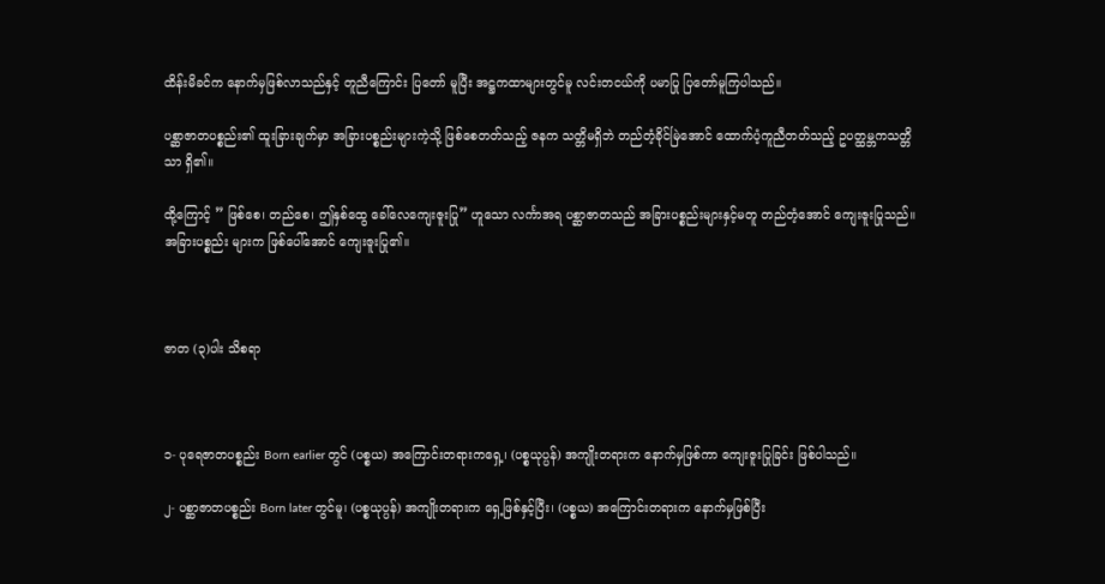ထိန်းမိခင်က နောက်မှဖြစ်လာသည်နှင့် တူညီကြောင်း ပြတော် မူပြီး အဋ္ဌကထာများတွင်မူ လင်းတငယ်ကို ပမာပြု ပြတော်မူကြပါသည်။

ပစ္ဆာဇာတပစ္စည်း၏ ထူးခြားချက်မှာ အခြားပစ္စည်းများကဲ့သို့ ဖြစ်စေတတ်သည့် ဇနက သတ္တိမရှိဘဲ တည်တံ့ခိုင်မြဲအောင် ထောက်ပံ့ကူညီတတ်သည့် ဥပတ္ထမ္ဘကသတ္တိသာ ရှိ၏။

ထို့ကြောင့် ” ဖြစ်စေ၊ တည်စေ၊ ဤနှစ်ထွေ ခေါ်လေကျေးဇူးပြု” ဟူသော လင်္ကာအရ ပစ္ဆာဇာတသည် အခြားပစ္စည်းများနှင့်မတူ တည်တံ့အောင် ကျေးဇူးပြုသည်။ အခြားပစ္စည်း များက ဖြစ်ပေါ်အောင် ကျေးဇူးပြု၏။



ဇာတ (၃)ပါး သိစရာ



၁- ပုရေဇာတပစ္စည်း Born earlier တွင် (ပစ္စယ) အကြောင်းတရားကရှေ့၊ (ပစ္စယုပ္ပန်) အကျိုးတရားက နောက်မှဖြစ်ကာ ကျေးဇူးပြုခြင်း ဖြစ်ပါသည်။

၂- ပစ္ဆာဇာတပစ္စည်း Born later တွင်မူ၊ (ပစ္စယုပ္ပန်) အကျိုးတရားက ရှေ့ဖြစ်နှင့်ပြီး၊ (ပစ္စယ) အကြောင်းတရားက နောက်မှဖြစ်ပြီး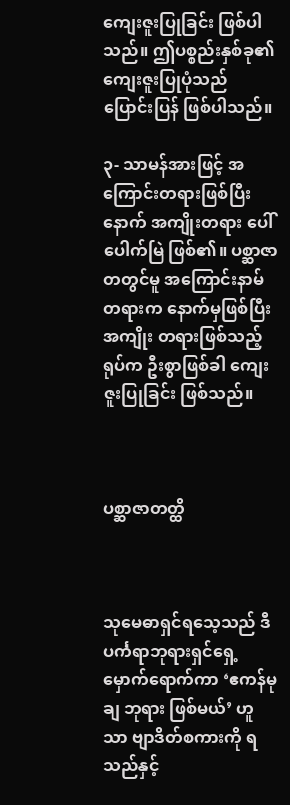ကျေးဇူးပြုခြင်း ဖြစ်ပါသည်။ ဤပစ္စည်းနှစ်ခု၏ ကျေးဇူးပြုပုံသည် ပြောင်းပြန် ဖြစ်ပါသည်။

၃- သာမန်အားဖြင့် အကြောင်းတရားဖြစ်ပြီးနောက် အကျိုးတရား ပေါ်ပေါက်မြဲ ဖြစ်၏။ ပစ္ဆာဇာတတွင်မူ အကြောင်းနာမ်တရားက နောက်မှဖြစ်ပြီး အကျိုး တရားဖြစ်သည့် ရုပ်က ဦးစွာဖြစ်ခါ ကျေးဇူးပြုခြင်း ဖြစ်သည်။



ပစ္ဆာဇာတတ္ထိ



သုမေဓာရှင်ရသေ့သည် ဒီပင်္ကရာဘုရားရှင်ရှေ့မှောက်ရောက်ကာ ‘ဧကန်မုချ ဘုရား ဖြစ်မယ်’ ဟူသာ ဗျာဒိတ်စကားကို ရသည်နှင့်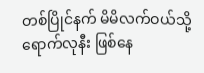တစ်ပြိုင်နက် မိမိလက်ဝယ်သို့ ရောက်လုနီး ဖြစ်နေ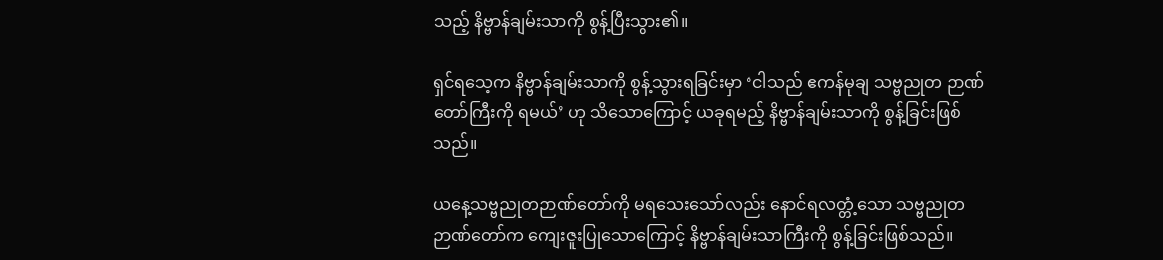သည့် နိဗ္ဗာန်ချမ်းသာကို စွန့်ပြီးသွား၏။

ရှင်ရသေ့က နိဗ္ဗာန်ချမ်းသာကို စွန့်သွားရခြင်းမှာ ‘ငါသည် ဧကန်မုချ သဗ္ဗညုတ ဉာဏ်တော်ကြီးကို ရမယ်’ ဟု သိသောကြောင့် ယခုရမည့် နိဗ္ဗာန်ချမ်းသာကို စွန့်ခြင်းဖြစ်သည်။

ယနေ့သဗ္ဗညုတဉာဏ်တော်ကို မရသေးသော်လည်း နောင်ရလတ္တံ့သော သဗ္ဗညုတ ဉာဏ်တော်က ကျေးဇူးပြုသောကြောင့် နိဗ္ဗာန်ချမ်းသာကြီးကို စွန့်ခြင်းဖြစ်သည်။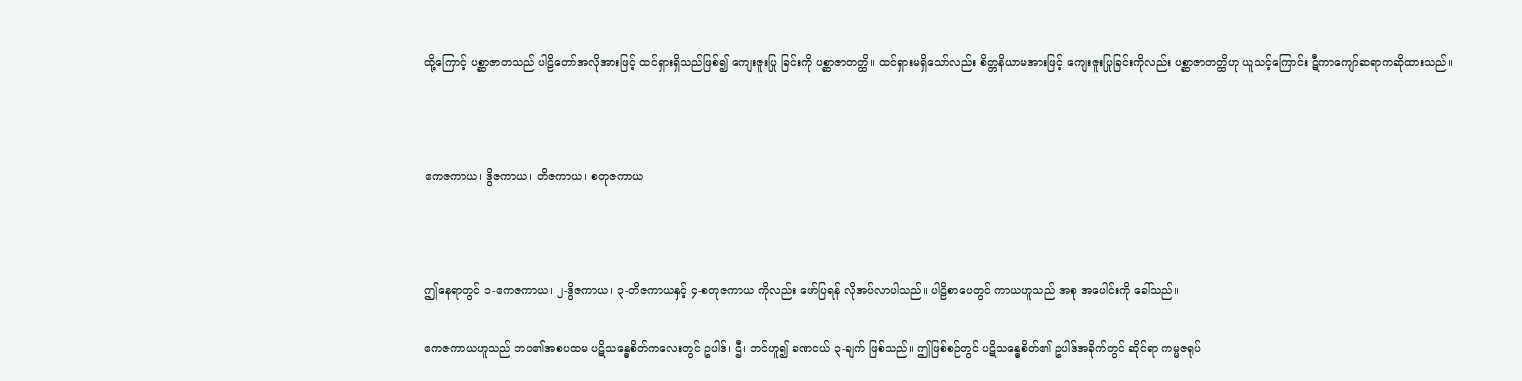ထို့ကြောင့် ပစ္ဆာဇာတသည် ပါဠိတော်အလိုအားဖြင့် ထင်ရှားရှိသည်ဖြစ်၍ ကျေးဇူးပြု ခြင်းကို ပစ္ဆာဇာတတ္ထိ။ ထင်ရှားမရှိသော်လည်း စိတ္တနိယာမအားဖြင့် ကျေးဇူးပြုခြင်းကိုလည်း ပစ္ဆာဇာတတ္ထိဟု ယူသင့်ကြောင်း ဋီကာကျော်ဆရာကဆိုထားသည်။



ဧကဇကာယ၊ ဒွိဇကာယ၊ တိဇကာယ၊ စတုဇကာယ



ဤနေရာတွင် ၁-ဧကဇကာယ၊ ၂-ဒွိဇကာယ၊ ၃-တိဇကာယနှင့် ၄-စတုဇကာယ ကိုလည်း ဖော်ပြရန် လိုအပ်လာပါသည်။ ပါဠိစာပေတွင် ကာယဟူသည် အစု အပေါင်းကို ခေါ်သည်။

ဧကဇကာယဟူသည် ဘဝ၏အစပထမ ပဋိသန္ဓေစိတ်ကလေးတွင် ဥပါဒ်၊ ဌီ၊ ဘင်ဟူ၍ ခဏငယ် ၃-ချက် ဖြစ်သည်။ ဤဖြစ်စဉ်တွင် ပဋိသန္ဓေစိတ်၏ ဥပါဒ်အခိုက်တွင် ဆိုင်ရာ ကမ္မဇရုပ်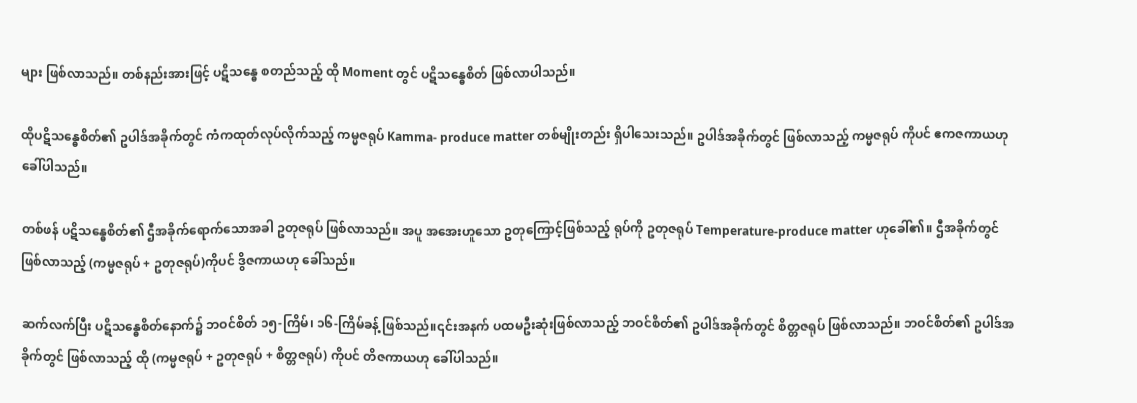များ ဖြစ်လာသည်။ တစ်နည်းအားဖြင့် ပဋိသန္ဓေ စတည်သည့် ထို Moment တွင် ပဋိသန္ဓေစိတ် ဖြစ်လာပါသည်။

ထိုပဋိသန္ဓေစိတ်၏ ဥပါဒ်အခိုက်တွင် ကံကထုတ်လုပ်လိုက်သည့် ကမ္မဇရုပ် Kamma- produce matter တစ်မျိုးတည်း ရှိပါသေးသည်။ ဥပါဒ်အခိုက်တွင် ဖြစ်လာသည့် ကမ္မဇရုပ် ကိုပင် ဧကဇကာယဟု ခေါ်ပါသည်။

တစ်ဖန် ပဋိသန္ဓေစိတ်၏ ဌီအခိုက်ရောက်သောအခါ ဥတုဇရုပ် ဖြစ်လာသည်။ အပူ အအေးဟူသော ဥတုကြောင့်ဖြစ်သည့် ရုပ်ကို ဥတုဇရုပ် Temperature-produce matter ဟုခေါ်၏။ ဌီအခိုက်တွင် ဖြစ်လာသည့် (ကမ္မဇရုပ် + ဥတုဇရုပ်)ကိုပင် ဒွိဇကာယဟု ခေါ်သည်။

ဆက်လက်ပြီး ပဋိသန္ဓေစိတ်နောက်၌ ဘဝင်စိတ် ၁၅-ကြိမ်၊ ၁၆-ကြိမ်ခန့် ဖြစ်သည်။၎င်းအနက် ပထမဦးဆုံးဖြစ်လာသည့် ဘဝင်စိတ်၏ ဥပါဒ်အခိုက်တွင် စိတ္တဇရုပ် ဖြစ်လာသည်။ ဘဝင်စိတ်၏ ဥပါဒ်အခိုက်တွင် ဖြစ်လာသည့် ထို (ကမ္မဇရုပ် + ဥတုဇရုပ် + စိတ္တဇရုပ်) ကိုပင် တိဇကာယဟု ခေါ်ပါသည်။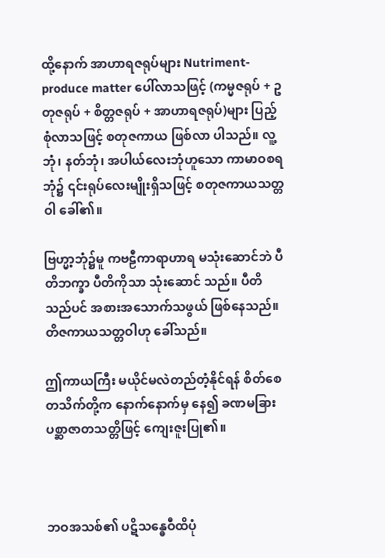ထို့နောက် အာဟာရဇရုပ်များ Nutriment-produce matter ပေါ်လာသဖြင့် (ကမ္မဇရုပ် + ဥတုဇရုပ် + စိတ္တဇရုပ် + အာဟာရဇရုပ်)များ ပြည့်စုံလာသဖြင့် စတုဇကာယ ဖြစ်လာ ပါသည်။ လူ့ဘုံ၊ နတ်ဘုံ၊ အပါယ်လေးဘုံဟူသော ကာမာဝစရဘုံ၌ ၎င်းရုပ်လေးမျိုးရှိသဖြင့် စတုဇကာယသတ္တဝါ ခေါ်၏။

ဗြဟ္မာ့ဘုံ၌မူ ကဗဠီကာရာဟာရ မသုံးဆောင်ဘဲ ပီတိဘက္ခာ ပီတိကိုသာ သုံးဆောင် သည်။ ပီတိသည်ပင် အစားအသောက်သဖွယ် ဖြစ်နေသည်။ တိဇကာယသတ္တဝါဟု ခေါ်သည်။

ဤကာယကြီး မယိုင်မလဲတည်တံ့နိုင်ရန် စိတ်စေတသိက်တို့က နောက်နောက်မှ နေ၍ ခဏမခြား ပစ္ဆာဇာတသတ္တိဖြင့် ကျေးဇူးပြု၏။



ဘဝအသစ်၏ ပဋိသန္ဓေဝီထိပုံ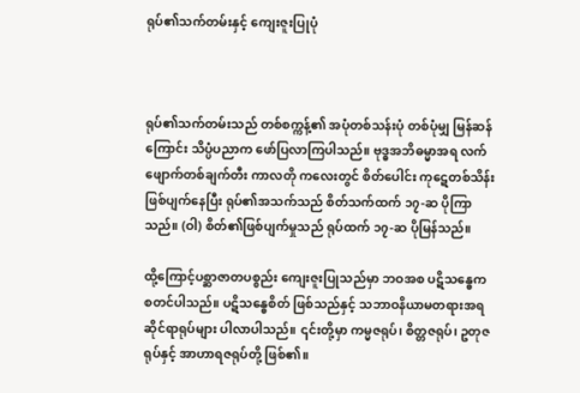ရုပ်၏သက်တမ်းနှင့် ကျေးဇူးပြုပုံ



ရုပ်၏သက်တမ်းသည် တစ်စက္ကန့်၏ အပုံတစ်သန်းပုံ တစ်ပုံမျှ မြန်ဆန်ကြောင်း သိပ္ပံပညာက ဖော်ပြလာကြပါသည်။ ဗုဒ္ဓအဘိဓမ္မာအရ လက်ဖျောက်တစ်ချက်တီး ကာလတို ကလေးတွင် စိတ်ပေါင်း ကုဋေတစ်သိန်း ဖြစ်ပျက်နေပြီး ရုပ်၏အသက်သည် စိတ်သက်ထက် ၁၇-ဆ ပိုကြာသည်။ (ဝါ) စိတ်၏ဖြစ်ပျက်မှုသည် ရုပ်ထက် ၁၇-ဆ ပိုမြန်သည်။

ထို့ကြောင့်ပစ္ဆာဇာတပစ္စည်း ကျေးဇူးပြုသည်မှာ ဘဝအစ ပဋိသန္ဓေက စတင်ပါသည်။ ပဋိသန္ဓေစိတ် ဖြစ်သည်နှင့် သဘာဝနိယာမတရားအရ ဆိုင်ရာရုပ်များ ပါလာပါသည်။ ၎င်းတို့မှာ ကမ္မဇရုပ်၊ စိတ္တဇရုပ်၊ ဥတုဇရုပ်နှင့် အာဟာရဇရုပ်တို့ ဖြစ်၏။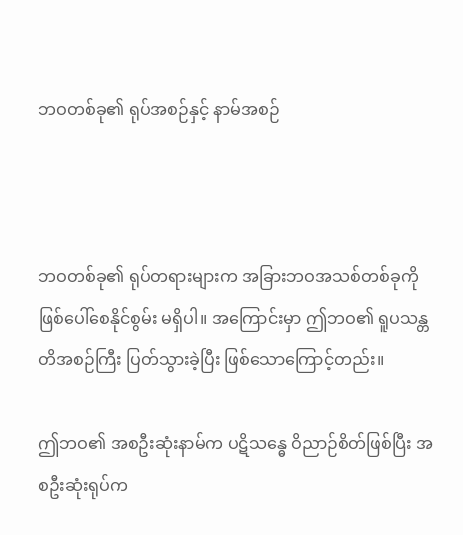ဘဝတစ်ခု၏ ရုပ်အစဉ်နှင့် နာမ်အစဉ်



ဘဝတစ်ခု၏ ရုပ်တရားများက အခြားဘဝအသစ်တစ်ခုကို ဖြစ်ပေါ်စေနိုင်စွမ်း မရှိပါ။ အကြောင်းမှာ ဤဘဝ၏ ရူပသန္တတိအစဉ်ကြီး ပြတ်သွားခဲ့ပြီး ဖြစ်သောကြောင့်တည်း။

ဤဘဝ၏ အစဦးဆုံးနာမ်က ပဋိသန္ဓေ ဝိညာဉ်စိတ်ဖြစ်ပြီး အစဦးဆုံးရုပ်က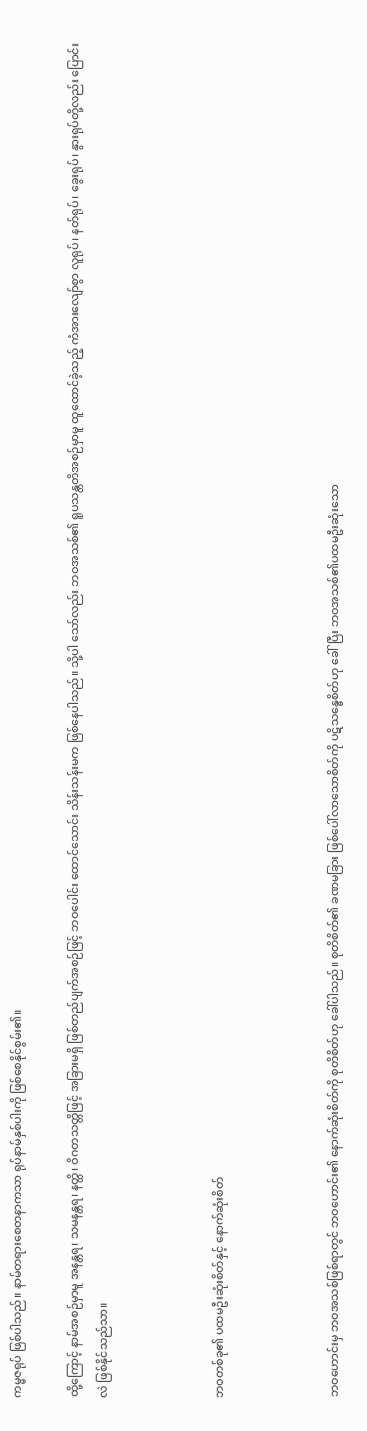ကမ္မဇရုပ် ဖြစ်ပါသည်။ နာမ်တရားစေတနာကသာ ရုပ်နာမ်နှစ်ပါးကို ဖြစ်စေနိုင်စွမ်း၏။

ထို့ကြောင့် နာမ်အစဉ်မှာမူ အနန္တရ၊ သမနန္တရ၊ နတ္ထိ၊ ဝိဂတသတ္တိဖြင့် အခြားမရှိ ဖြစ်တည်ပျက်အစဉ်ဖြင့် ဘဝပေါင်း ထောင်သောင်း သိန်းသန်းမက ဖြစ်နေပါသည်။ သို့ပါ သော်လည်း ဘဝအသစ်၏ ရူပသန္တတိအစဉ်မှာမူ ထူထောင်ခဲ့သည့် ကံအားလျော်စွာ လူရုပ်၊ နတ်ရုပ်၊ ခွေးရုပ်၊ နွားရုပ်တို့လည်း ပြောင်းလဲ ဖြစ်နိုင်သည်သာ။



ဘဝတစ်ခု၏ ပထမဦးဆုံးစိတ်နှင့် နောက်ဆုံးစိတ်



ဘဝဟောင်းမှ ဘဝအသစ်ဖြစ်ရာတွင် ဘဝဟောင်း၏ နောက်ဆုံးစိတ်ကို စုတိစိတ်ဟု ခေါ်ပါသည်။ စုတိစိတ်၏ ခဏမခြား ဖြစ်ပေါ်လာသောစိတ်ကို ပဋိသန္ဓေစိတ်ဟု ခေါ်ပြီး ဘဝအသစ်၏ပထမဦးဆုံးသော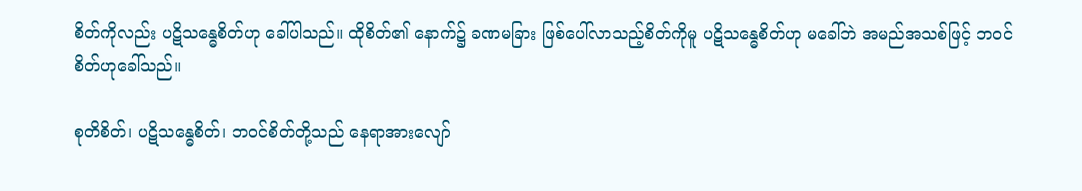စိတ်ကိုလည်း ပဋိသန္ဓေစိတ်ဟု ခေါ်ပါသည်။ ထိုစိတ်၏ နောက်၌ ခဏမခြား ဖြစ်ပေါ်လာသည့်စိတ်ကိုမူ ပဋိသန္ဓေစိတ်ဟု မခေါ်ဘဲ အမည်အသစ်ဖြင့် ဘဝင်စိတ်ဟုခေါ်သည်။

စုတိစိတ်၊ ပဋိသန္ဓေစိတ်၊ ဘဝင်စိတ်တို့သည် နေရာအားလျော်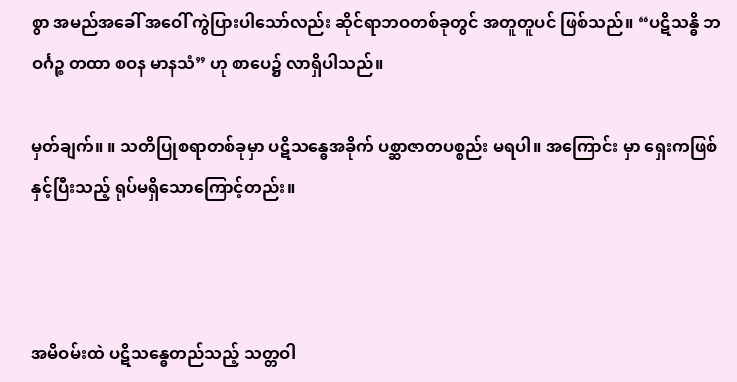စွာ အမည်အခေါ် အဝေါ် ကွဲပြားပါသော်လည်း ဆိုင်ရာဘဝတစ်ခုတွင် အတူတူပင် ဖြစ်သည်။ “ပဋိသန္ဓိ ဘဝင်္ဂဉ္စ တထာ စဝန မာနသံ” ဟု စာပေ၌ လာရှိပါသည်။

မှတ်ချက်။ ။ သတိပြုစရာတစ်ခုမှာ ပဋိသန္ဓေအခိုက် ပစ္ဆာဇာတပစ္စည်း မရပါ။ အကြောင်း မှာ ရှေးကဖြစ်နှင့်ပြီးသည့် ရုပ်မရှိသောကြောင့်တည်း။



အမိဝမ်းထဲ ပဋိသန္ဓေတည်သည့် သတ္တဝါ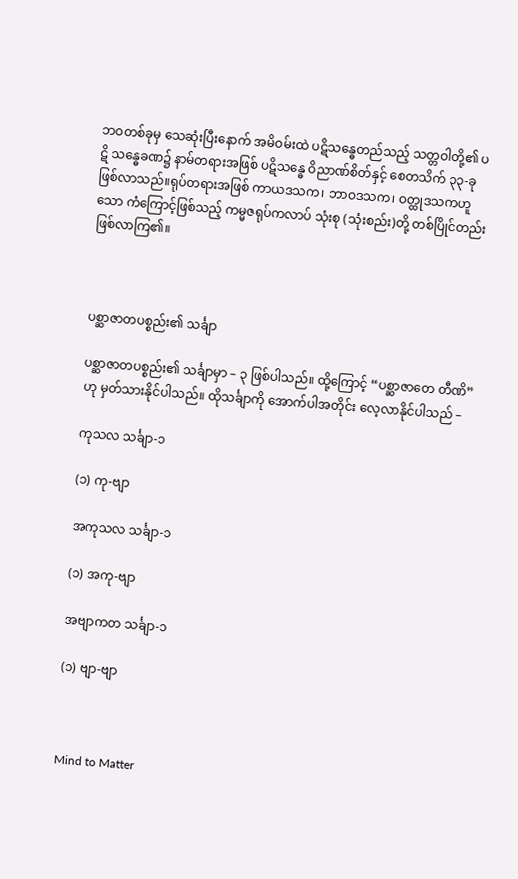ဘဝတစ်ခုမှ သေဆုံးပြီးနောက် အမိဝမ်းထဲ ပဋိသန္ဓေတည်သည့် သတ္တဝါတို့၏ ပဋိ သန္ဓေခဏ၌ နာမ်တရားအဖြစ် ပဋိသန္ဓေ ဝိညာဏ်စိတ်နှင့် စေတသိက် ၃၃-ခု ဖြစ်လာသည်။ရုပ်တရားအဖြစ် ကာယဒသက၊ ဘာဝဒသက၊ ဝတ္ထုဒသကဟူသော ကံကြောင့်ဖြစ်သည့် ကမ္မဇရုပ်ကလာပ် သုံးစု (သုံးစည်း)တို့ တစ်ပြိုင်တည်း ဖြစ်လာကြ၏။



ပစ္ဆာဇာတပစ္စည်း၏ သင်္ချာ

ပစ္ဆာဇာတပစ္စည်း၏ သင်္ချာမှာ – ၃ ဖြစ်ပါသည်။ ထို့ကြောင့် “ပစ္ဆာဇာတေ တီဏိ” ဟု မှတ်သားနိုင်ပါသည်။ ထိုသင်္ချာကို အောက်ပါအတိုင်း လေ့လာနိုင်ပါသည် –

ကုသလ သင်္ချာ-၁

(၁) ကု-ဗျာ

အကုသလ သင်္ချာ-၁

(၁) အကု-ဗျာ

အဗျာကတ သင်္ချာ-၁

(၁) ဗျာ-ဗျာ



Mind to Matter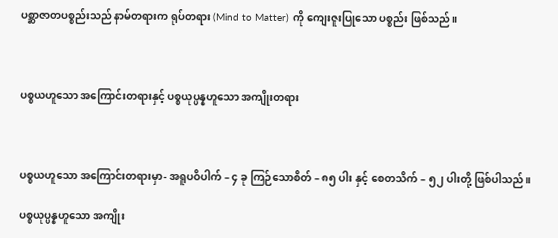ပစ္ဆာဇာတပစ္စည်းသည် နာမ်တရားက ရုပ်တရား (Mind to Matter) ကို ကျေးဇူးပြုသော ပစ္စည်း ဖြစ်သည်။



ပစ္စယဟူသော အကြောင်းတရားနှင့် ပစ္စယုပ္ပန္နဟူသော အကျိုးတရား



ပစ္စယဟူသော အကြောင်းတရားမှာ- အရူပဝိပါက် – ၄ ခု ကြဉ်သောစိတ် – ၈၅ ပါး နှင့် စေတသိက် – ၅၂ ပါးတို့ ဖြစ်ပါသည်။

ပစ္စယုပ္ပန္နဟူသော အကျိုး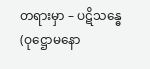တရားမှာ – ပဋိသန္ဓေ (ဝုဋ္ဌောမနော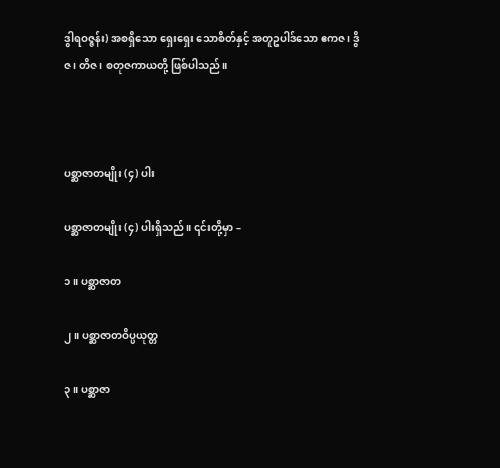ဒွါရဝဇ္ဇန်း) အစရှိသော ရှေးရှေး သောစိတ်နှင့် အတူဥပါဒ်သော ဧကဇ၊ ဒွိဇ၊ တိဇ၊ စတုဇကာယတို့ ဖြစ်ပါသည်။



ပစ္ဆာဇာတမျိုး (၄) ပါး

ပစ္ဆာဇာတမျိုး (၄) ပါးရှိသည်။ ၎င်းတို့မှာ –

၁။ ပစ္ဆာဇာတ

၂။ ပစ္ဆာဇာတဝိပ္ပယုတ္တ

၃။ ပစ္ဆာဇာ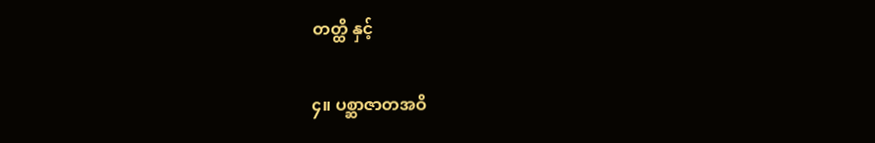တတ္ထိ နှင့်

၄။ ပစ္ဆာဇာတအဝိ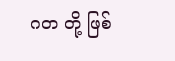ဂတ တို့ ဖြစ်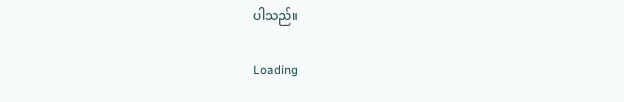ပါသည်။

Loading